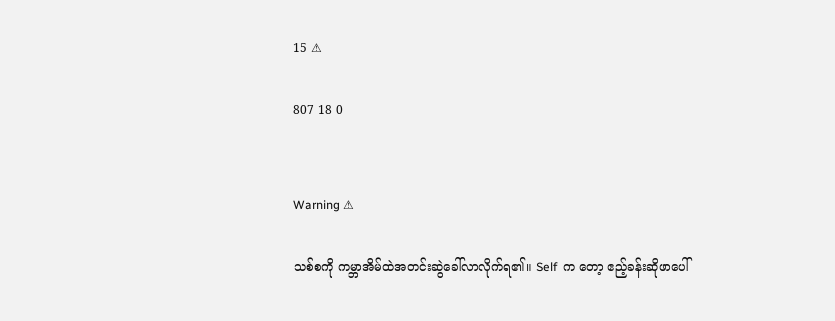15 ⚠

807 18 0


Warning ⚠

သစ်စကို ကမ္ဘာအိမ်ထဲအတင်းဆွဲခေါ်လာလိုက်ရ၏။ Self  က တော့ ဧည့်ခန်းဆိုဖာ‌ပေါ်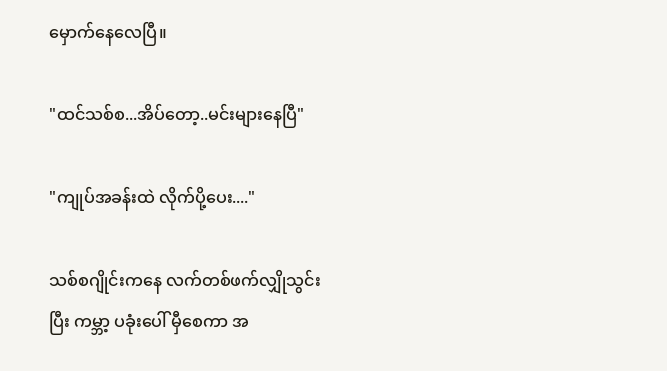မှောက်နေလေပြီ။

"ထင်သစ်စ...အိပ်‌တော့..မင်းများ‌နေပြီ"

"ကျုပ်အခန်းထဲ လိုက်ပို့‌ပေး...."

သစ်စဂျိုင်းကနေ လက်တစ်ဖက်လျှိုသွင်းပြီး ကမ္ဘာ့ ပခုံးပေါ် မှီစေကာ အ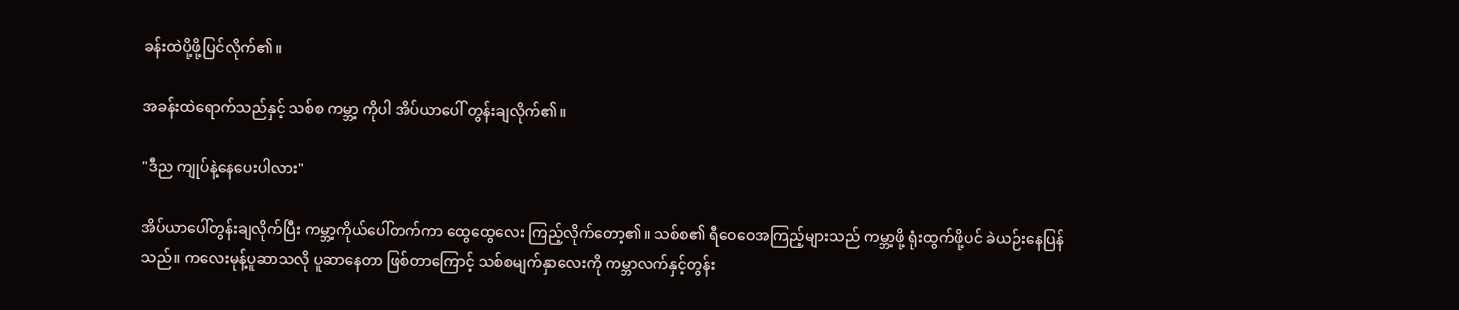ခန်းထဲပို့ဖို့ပြင်လိုက်၏။

အခန်းထဲရောက်သည်နှင့် သစ်စ ကမ္ဘာ့ ကိုပါ အိပ်ယာပေါ် တွန်းချလိုက်၏။

"ဒီည ကျုပ်နဲ့နေပေးပါလား"

အိပ်ယာပေါ်တွန်းချလိုက်ပြီး ကမ္ဘာ့ကိုယ်ပေါ်တက်ကာ ထွေထွေလေး ကြည့်လိုက်တော့၏။ သစ်စ၏ ရီဝေဝေအကြည့်များသည် ကမ္ဘာ့ဖို့ ရုံးထွက်ဖို့ပင် ခဲယဉ်းနေပြန်သည်။ ကလေးမုန့်ပူဆာသလို ပူဆာနေတာ ဖြစ်တာကြောင့် သစ်စမျက်နှာလေးကို ကမ္ဘာလက်နှင့်တွန်း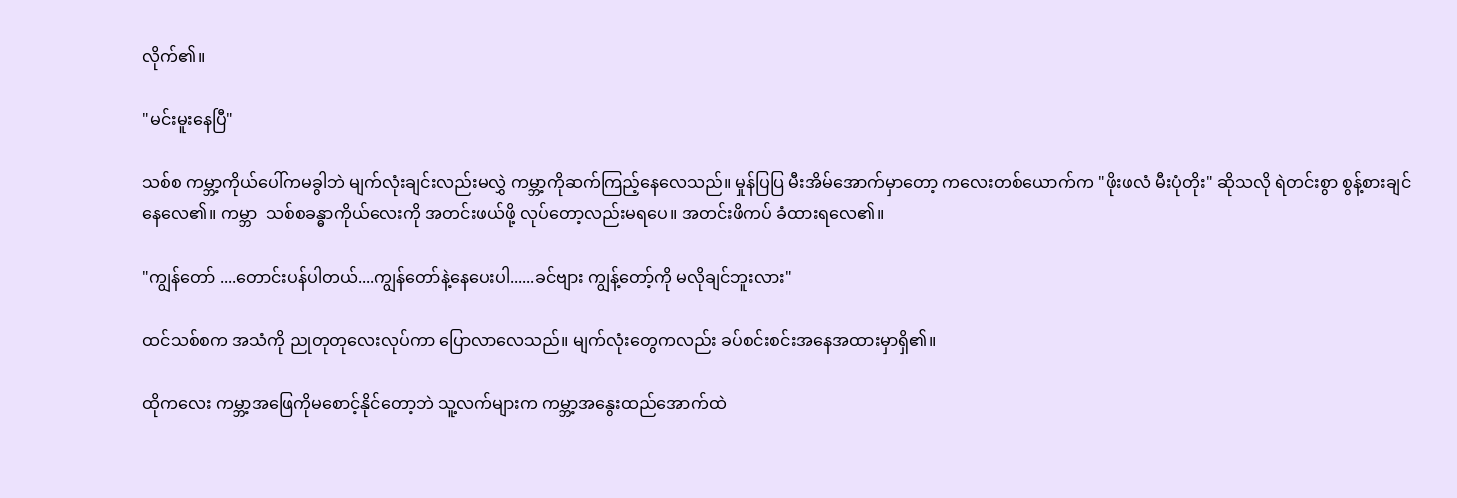လိုက်၏။

"မင်းမူးနေပြီ"

သစ်စ ကမ္ဘာ့ကိုယ်ပေါ်ကမခွါဘဲ မျက်လုံးချင်းလည်းမလွှဲ ကမ္ဘာ့ကိုဆက်ကြည့်နေလေသည်။ မှုန်ပြပြ မီးအိမ်အောက်မှာတော့ ကလေးတစ်ယောက်က "ဖိုးဖလံ မီးပုံတိုး" ဆိုသလို ရဲတင်းစွာ စွန့်စားချင်နေလေ၏။ ကမ္ဘာ  သစ်စခန္ဓာကိုယ်လေးကို အတင်းဖယ်ဖို့ လုပ်တော့လည်းမရပေ။ အတင်းဖိကပ် ခံထားရလေ၏။

"ကျွန်တော် ....တောင်းပန်ပါတယ်....ကျွန်တော်နဲ့နေပေးပါ......ခင်ဗျား ကျွန့်တော့်ကို မလိုချင်ဘူးလား"

ထင်သစ်စက အသံကို ညုတုတုလေးလုပ်ကာ ပြောလာလေသည်။ မျက်လုံးတွေကလည်း ခပ်စင်းစင်းအနေအထားမှာရှိ၏။

ထိုကလေး ကမ္ဘာ့အဖြေကိုမစောင့်နိုင်တော့ဘဲ သူ့လက်များက ကမ္ဘာ့အနွေးထည်အောက်ထဲ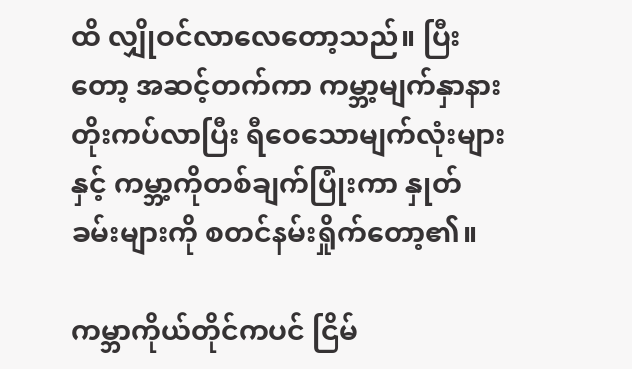ထိ လျှိုဝင်လာလေတော့သည်။ ပြီးတော့ အဆင့်တက်ကာ ကမ္ဘာ့မျက်နှာနား တိုးကပ်လာပြီး ရီဝေသောမျက်လုံးများနှင့် ကမ္ဘာ့ကိုတစ်ချက်ပြုံးကာ နှုတ်ခမ်းများကို စတင်နမ်းရှိုက်တော့၏။

ကမ္ဘာကိုယ်တိုင်ကပင် ငြိမ်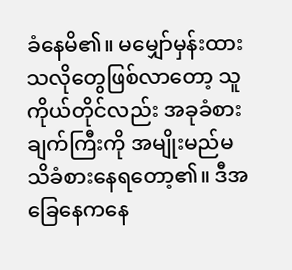ခံနေမိ၏။ မမျှော်မှန်းထားသလိုတွေဖြစ်လာတော့ သူကိုယ်တိုင်လည်း အခုခံစားချက်ကြီးကို အမျိုးမည်မသိခံစားနေရတော့၏။ ဒီအခြေနေကနေ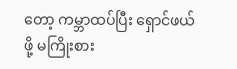တော့ ကမ္ဘာထပ်ပြီး ရှောင်ဖယ်ဖို့ မကြိုးစား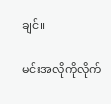ချင်။

မင်းအလိုကိုလိုက်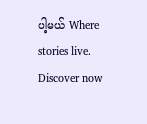ပါ့မယ် Where stories live. Discover now